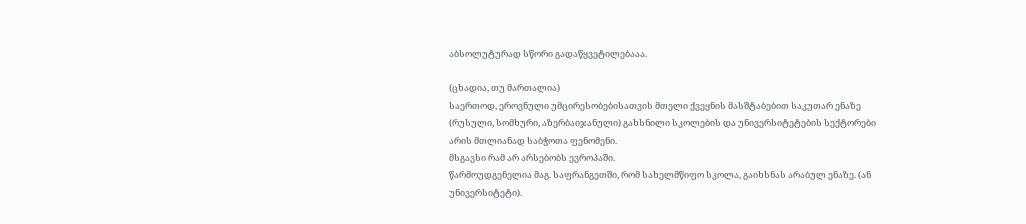აბსოლუტურად სწორი გადაწყვეტილებააა.

(ცხადია, თუ მართალია)
საერთოდ, ეროვნული უმცირესობებისათვის მთელი ქვეყნის მასშტაბებით საკუთარ ენაზე (რუსული, სომხური, აზერბაიჯანული) გახსნილი სკოლების და უნივერსიტეტების სექტორები არის მთლიანად საბჭოთა ფენომენი.
მსგავსი რამ არ არსებობს ევროპაში.
წარმოუდგენელია მაგ. საფრანგეთში, რომ სახელმწიფო სკოლა, გაიხსნას არაბულ ენაზე. (ან უნივერსიტეტი).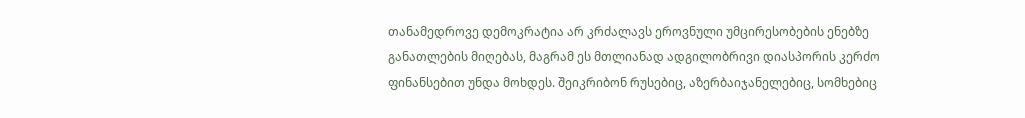თანამედროვე დემოკრატია არ კრძალავს ეროვნული უმცირესობების ენებზე განათლების მიღებას, მაგრამ ეს მთლიანად ადგილობრივი დიასპორის კერძო ფინანსებით უნდა მოხდეს. შეიკრიბონ რუსებიც, აზერბაიჯანელებიც, სომხებიც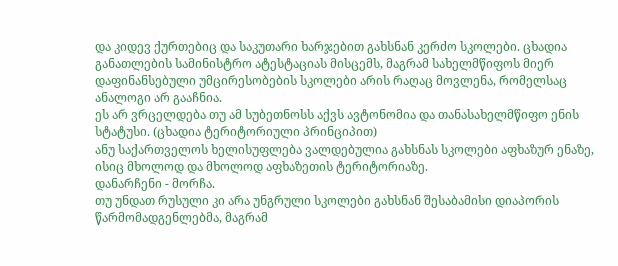და კიდევ ქურთებიც და საკუთარი ხარჯებით გახსნან კერძო სკოლები. ცხადია განათლების სამინისტრო ატესტაციას მისცემს, მაგრამ სახელმწიფოს მიერ დაფინანსებული უმცირესობების სკოლები არის რაღაც მოვლენა, რომელსაც ანალოგი არ გააჩნია.
ეს არ ვრცელდება თუ ამ სუბეთნოსს აქვს ავტონომია და თანასახელმწიფო ენის სტატუსი. (ცხადია ტერიტორიული პრინციპით)
ანუ საქართველოს ხელისუფლება ვალდებულია გახსნას სკოლები აფხაზურ ენაზე, ისიც მხოლოდ და მხოლოდ აფხაზეთის ტერიტორიაზე.
დანარჩენი - მორჩა.
თუ უნდათ რუსული კი არა უნგრული სკოლები გახსნან შესაბამისი დიაპორის წარმომადგენლებმა, მაგრამ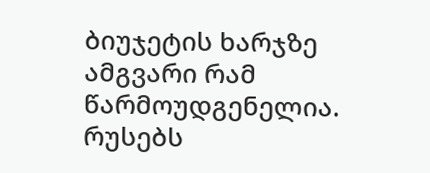ბიუჯეტის ხარჯზე ამგვარი რამ წარმოუდგენელია.
რუსებს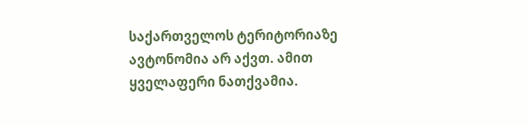საქართველოს ტერიტორიაზე ავტონომია არ აქვთ. ამით ყველაფერი ნათქვამია.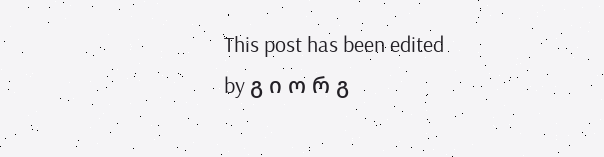This post has been edited by გ ი ო რ გ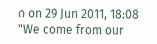ი on 29 Jun 2011, 18:08
"We come from our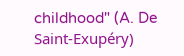childhood" (A. De Saint-Exupéry)